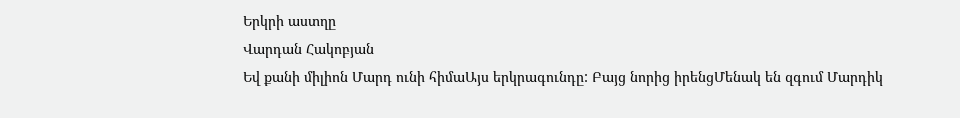Երկրի աստղը
Վարդան Հակոբյան
Եվ քանի միլիոն Մարդ ունի հիմաԱյս երկրագունդը: Բայց նորից իրենցՄենակ են զգում Մարդիկ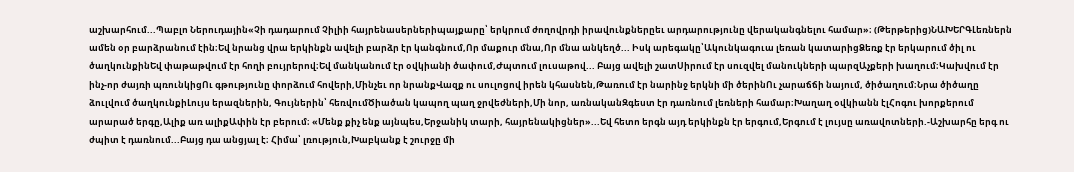աշխարհում...Պաբլո Ներուդային«Չի դադարում Չիլիի հայրենասերներիպայքարը՝ երկրում ժողովրդի իրավունքներըեւ արդարությունը վերականգնելու համար»։ (Թերթերից)ՆԱԽԵՐԳԼեռներն ամեն օր բարձրանում էին։Եվ նրանց վրա երկինքն ավելի բարձր էր կանգնում,Որ մաքուր մնա,Որ մնա անկեղծ... Իսկ արեգակը՝Ակունկագուա լեռան կատարիցՁեռք էր երկարում ծիլ ու ծաղկունքինԵվ փաթաթվում էր հողի բույրերով։Եվ մանկանում էր օվկիանի ծափում,Ժպտում լուսաթով... Բայց ավելի շատՍիրում էր սուզվել մանուկների պարզԱչքերի խաղում։Կախվում էր ինչ-որ ժայռի պռունկիցՈւ գթությունը փորձում հովերի,Մինչեւ որ նրանքՎազք ու սուլոցով իրեն կհասնեն,Թառում էր նարինջ երկնի մի ծերինՈւ չարաճճի նայում, ծիծաղում։Նրա ծիծաղը ձուլվում ծաղկունքիԼույս երազներին, Գույներին՝ հեռվումԾիածան կապող պաղ ջրվեժների,Մի նոր, առնականԶգեստ էր դառնում լեռների համար։Խաղաղ օվկիանն էլՀոգու խորքերում արարած երգը,Ալիք առ ալիքԱփին էր բերում։ «Մենք քիչ ենք այնպես,Երջանիկ տարի, հայրենակիցներ»...Եվ հետո երգն այդ երկինքն էր երգում,Երգում է լույսը առավոտների.-Աշխարհը երգ ու ժպիտ է դառնում...Բայց դա անցյալ է։ Հիմա՝ լռություն,Խաբկանք է շուրջը մի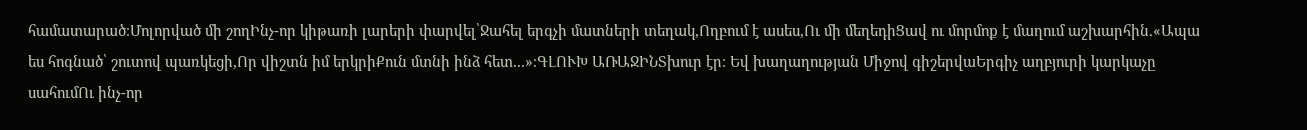համատարած։Մոլորված մի շողԻնչ-որ կիթառի լարերի փարվել՝Ջահել երգչի մատների տեղակ,Ողբում է ասես,Ու մի մեղեդիՑավ ու մորմոք է մաղում աշխարհին.«Ապա ես հոգնած՝ շուտով պառկեցի,Որ վիշտն իմ երկրիՔուն մտնի ինձ հետ...»։ԳԼՈՒԽ ԱՌԱՋԻՆՏխուր էր։ Եվ խաղաղության Միջով գիշերվաԵրգիչ աղբյուրի կարկաչը սահումՈւ ինչ-որ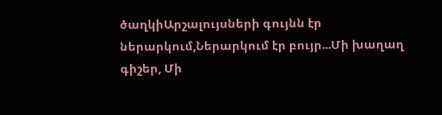ծաղկիԱրշալույսների գույնն էր ներարկում,Ներարկում էր բույր...Մի խաղաղ գիշեր, Մի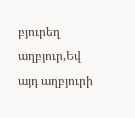բյուրեղ աղբյուր,Եվ այդ աղբյուրի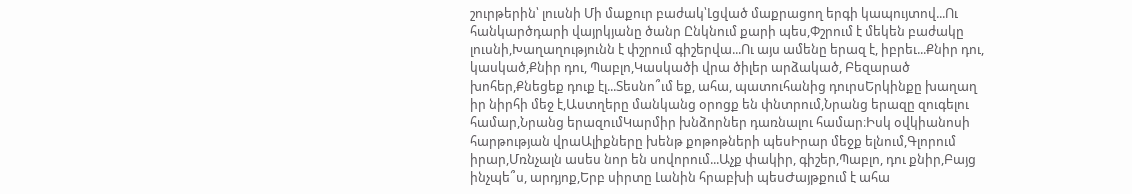շուրթերին՝ լուսնի Մի մաքուր բաժակ՝Լցված մաքրացող երգի կապույտով...Ու հանկարծդարի վայրկյանը ծանր Ընկնում քարի պես,Փշրում է մեկեն բաժակը լուսնի,Խաղաղությունն է փշրում գիշերվա...Ու այս ամենը երազ է, իբրեւ...Քնիր դու, կասկած,Քնիր դու, Պաբլո,Կասկածի վրա ծիլեր արձակած, Բեզարած խոհեր,Քնեցեք դուք էլ...Տեսնո՞ւմ եք, ահա, պատուհանից դուրսԵրկինքը խաղաղ իր նիրհի մեջ է,Աստղերը մանկանց օրոցք են փնտրում,Նրանց երազը զուգելու համար,Նրանց երազումԿարմիր խնձորներ դառնալու համար։Իսկ օվկիանոսի հարթության վրաԱլիքները խենթ քոթոթների պեսԻրար մեջք ելնում,Գլորում իրար,Մռնչալն ասես նոր են սովորում...Աչք փակիր, գիշեր,Պաբլո, դու քնիր,Բայց ինչպե՞ս, արդյոք,Երբ սիրտը Լանին հրաբխի պեսԺայթքում է ահա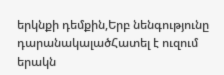երկնքի դեմքին,Երբ նենգությունը դարանակալածՀատել է ուզում երակն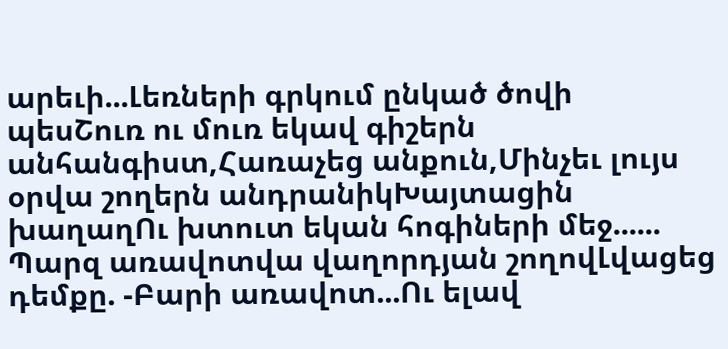արեւի...Լեռների գրկում ընկած ծովի պեսՇուռ ու մուռ եկավ գիշերն անհանգիստ,Հառաչեց անքուն,Մինչեւ լույս օրվա շողերն անդրանիկԽայտացին խաղաղՈւ խտուտ եկան հոգիների մեջ...... Պարզ առավոտվա վաղորդյան շողովԼվացեց դեմքը. -Բարի առավոտ...Ու ելավ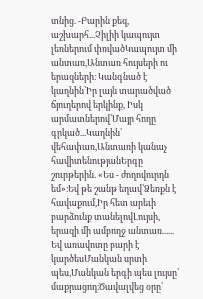տնից. -Բարին քեզ, աշխարհ...Չիլիի կապույտ լեռներում փռվածԿապույտ մի անտառ,Անտառ հույսերի ու երազների։ Կանգնած է կաղնին՝Իր լայն տարածված ճյուղերով երկինք, Իսկ արմատներով՝Մայր հողը գրկած...Կաղնին՝ վեհափառ,Անտառի կանաչ հավիտենությանԵրգը շուրթերին. «Ես - ժողովուրդն եմ»։Եվ թե շանթ եղավ՝Ձեռքն է հավաքում,Իր հետ արեւի բարձունք տանելովԼույսի, երազի մի ամբողջ անտառ...... Եվ առավոտը բարի է կարծեսՄանկան սրտի պես,Մանկան երգի պես լույսը՝ մաքրացող։Ծավալվեց օրը՝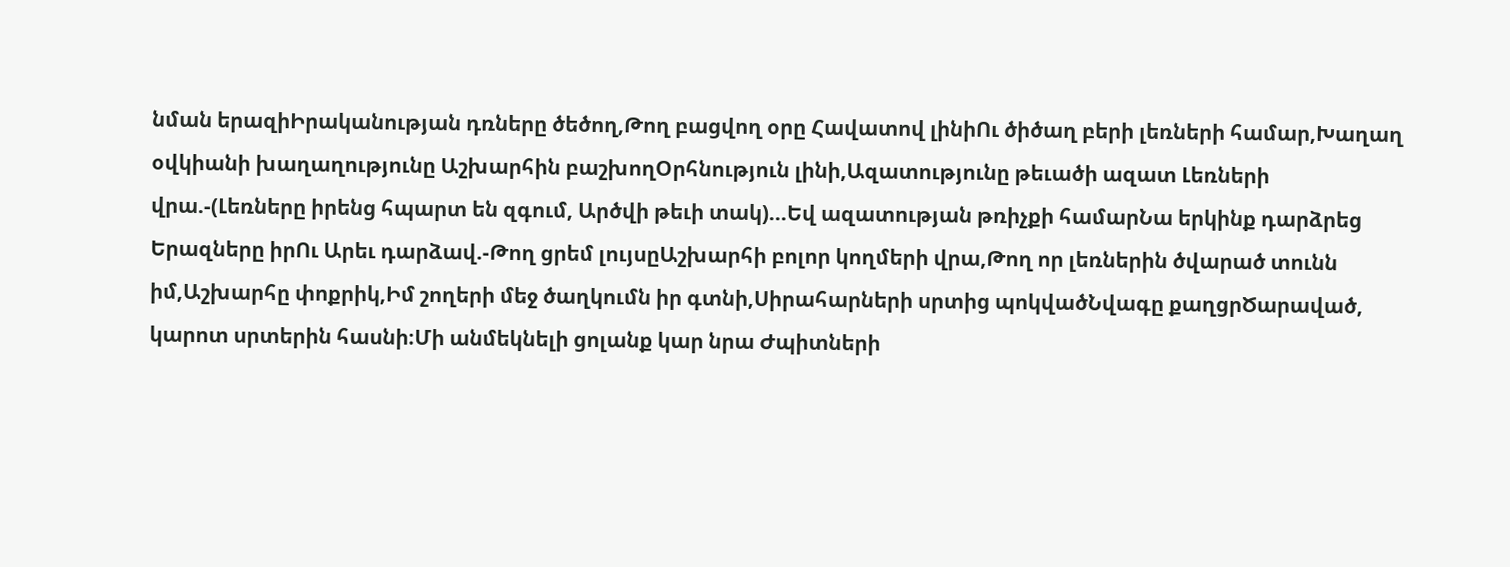նման երազիԻրականության դռները ծեծող,Թող բացվող օրը Հավատով լինիՈւ ծիծաղ բերի լեռների համար,Խաղաղ օվկիանի խաղաղությունը Աշխարհին բաշխողՕրհնություն լինի,Ազատությունը թեւածի ազատ Լեռների վրա.-(Լեռները իրենց հպարտ են զգում, Արծվի թեւի տակ)...Եվ ազատության թռիչքի համարՆա երկինք դարձրեց Երազները իրՈւ Արեւ դարձավ.-Թող ցրեմ լույսըԱշխարհի բոլոր կողմերի վրա,Թող որ լեռներին ծվարած տունն իմ,Աշխարհը փոքրիկ,Իմ շողերի մեջ ծաղկումն իր գտնի,Սիրահարների սրտից պոկվածՆվագը քաղցրԾարաված, կարոտ սրտերին հասնի։Մի անմեկնելի ցոլանք կար նրա Ժպիտների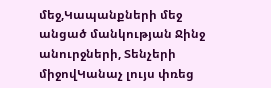մեջ,Կապանքների մեջ անցած մանկության Ջինջ անուրջների, Տենչերի միջովԿանաչ լույս փռեց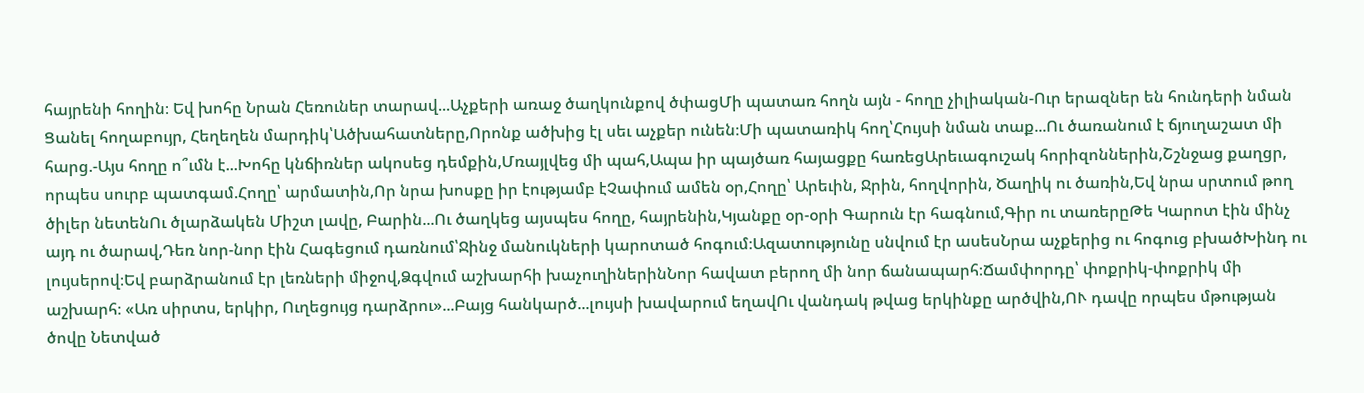հայրենի հողին։ Եվ խոհը Նրան Հեռուներ տարավ...Աչքերի առաջ ծաղկունքով ծփացՄի պատառ հողն այն - հողը չիլիական-Ուր երազներ են հունդերի նման Ցանել հողաբույր, Հեղեղեն մարդիկ՝Ածխահատները,Որոնք ածխից էլ սեւ աչքեր ունեն։Մի պատառիկ հող՝Հույսի նման տաք...Ու ծառանում է ճյուղաշատ մի հարց.-Այս հողը ո՞ւմն է...Խոհը կնճիռներ ակոսեց դեմքին,Մռայլվեց մի պահ,Ապա իր պայծառ հայացքը հառեցԱրեւագուշակ հորիզոններին,Շշնջաց քաղցր, որպես սուրբ պատգամ.Հողը՝ արմատին,Որ նրա խոսքը իր էությամբ էՉափում ամեն օր,Հողը՝ Արեւին, Ջրին, հողվորին, Ծաղիկ ու ծառին,Եվ նրա սրտում թող ծիլեր նետենՈւ ծլարձակեն Միշտ լավը, Բարին...Ու ծաղկեց այսպես հողը, հայրենին,Կյանքը օր-օրի Գարուն էր հագնում,Գիր ու տառերըԹե Կարոտ էին մինչ այդ ու ծարավ,Դեռ նոր-նոր էին Հագեցում դառնում՝Ջինջ մանուկների կարոտած հոգում։Ազատությունը սնվում էր ասեսՆրա աչքերից ու հոգուց բխածԽինդ ու լույսերով։Եվ բարձրանում էր լեռների միջով,Ձգվում աշխարհի խաչուղիներինՆոր հավատ բերող մի նոր ճանապարհ։Ճամփորդը՝ փոքրիկ-փոքրիկ մի աշխարհ։ «Առ սիրտս, երկիր, Ուղեցույց դարձրու»...Բայց հանկարծ...լույսի խավարում եղավՈւ վանդակ թվաց երկինքը արծվին,ՈՒ դավը որպես մթության ծովը Նետված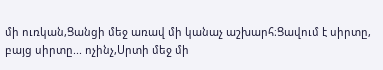մի ուռկան,Ցանցի մեջ առավ մի կանաչ աշխարհ։Ցավում է սիրտը, բայց սիրտը... ոչինչ,Սրտի մեջ մի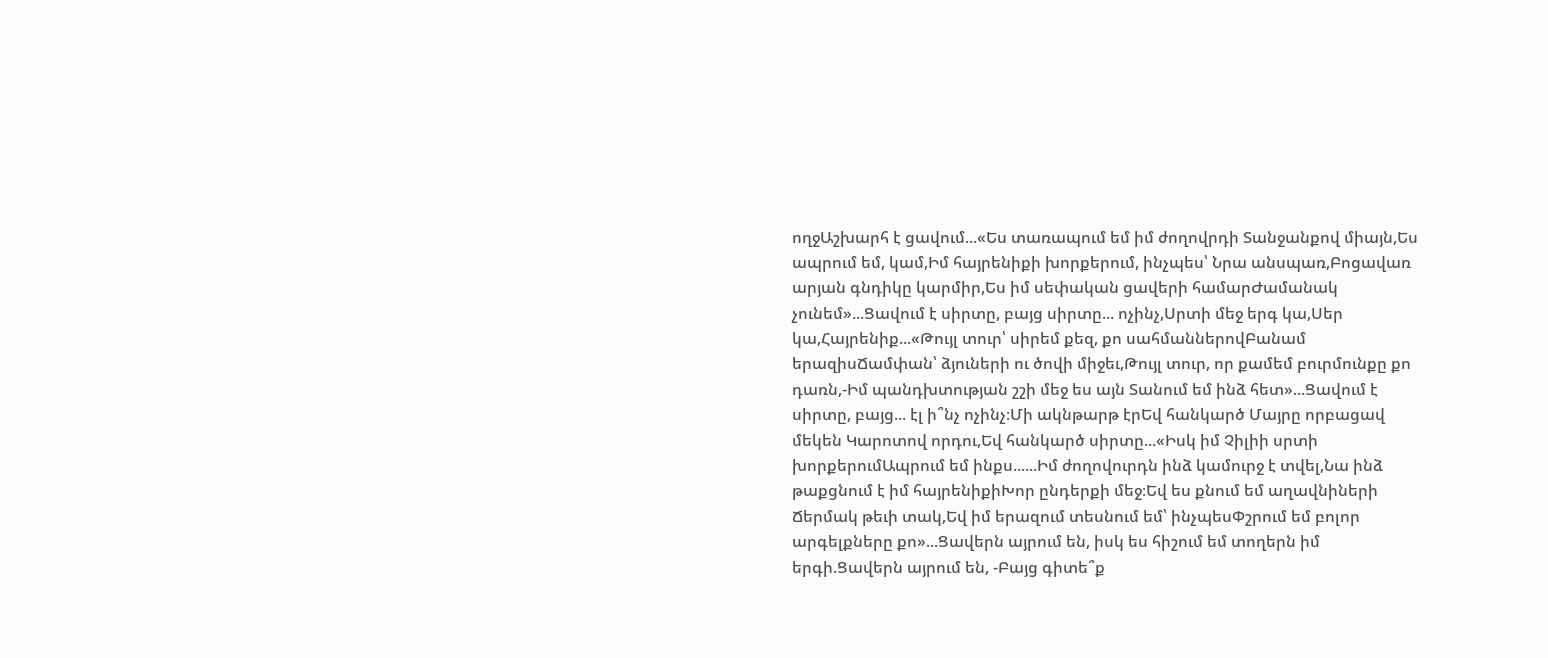ողջԱշխարհ է ցավում...«Ես տառապում եմ իմ ժողովրդի Տանջանքով միայն,Ես ապրում եմ, կամ,Իմ հայրենիքի խորքերում, ինչպես՝ Նրա անսպառ,Բոցավառ արյան գնդիկը կարմիր,Ես իմ սեփական ցավերի համարԺամանակ չունեմ»...Ցավում է սիրտը, բայց սիրտը... ոչինչ,Սրտի մեջ երգ կա,Սեր կա,Հայրենիք...«Թույլ տուր՝ սիրեմ քեզ, քո սահմաններովԲանամ երազիսՃամփան՝ ձյուների ու ծովի միջեւ,Թույլ տուր, որ քամեմ բուրմունքը քո դառն,-Իմ պանդխտության շշի մեջ ես այն Տանում եմ ինձ հետ»...Ցավում է սիրտը, բայց... էլ ի՞նչ ոչինչ։Մի ակնթարթ էրԵվ հանկարծ Մայրը որբացավ մեկեն Կարոտով որդու,Եվ հանկարծ սիրտը...«Իսկ իմ Չիլիի սրտի խորքերումԱպրում եմ ինքս......Իմ ժողովուրդն ինձ կամուրջ է տվել,Նա ինձ թաքցնում է իմ հայրենիքիԽոր ընդերքի մեջ։Եվ ես քնում եմ աղավնիների Ճերմակ թեւի տակ,Եվ իմ երազում տեսնում եմ՝ ինչպեսՓշրում եմ բոլոր արգելքները քո»...Ցավերն այրում են, իսկ ես հիշում եմ տողերն իմ երգի.Ցավերն այրում են, -Բայց գիտե՞ք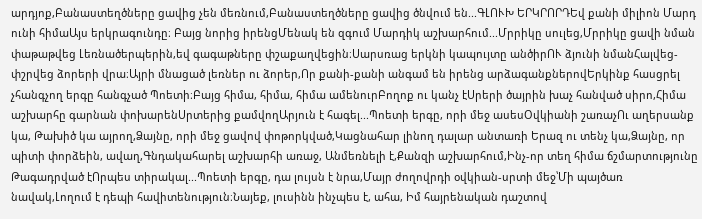արդյոք,Բանաստեղծները ցավից չեն մեռնում,Բանաստեղծները ցավից ծնվում են...ԳԼՈՒԽ ԵՐԿՐՈՐԴԵվ քանի միլիոն Մարդ ունի հիմաԱյս երկրագունդը։ Բայց նորից իրենցՄենակ են զգում Մարդիկ աշխարհում...Մրրիկը սուլեց,Մրրիկը ցավի նման փաթաթվեց Լեռնածերպերին,եվ գագաթները փշաքաղվեցին։Սարսռաց երկնի կապույտը անծիրՈՒ ձյունի նմանՀալվեց-փշրվեց ձորերի վրա։Այրի մնացած լեռներ ու ձորեր,Որ քանի-քանի անգամ են իրենց արձագանքներովԵրկինք հասցրել չհանգչող երգը հանգչած Պոետի։Բայց հիմա, հիմա, հիմա ամենուրԲողոք ու կանչ էՍրերի ծայրին խաչ հանված սիրո,Հիմա աշխարհը գարնան փոխարենՍրտերից քամվողԱրյուն է հագել...Պոետի երգը, որի մեջ ասեսՕվկիանի շառաչՈւ աղերսանք կա, Թախիծ կա այրող,Ձայնը, որի մեջ ցավով փոթորկված,Կացնահար լինող դալար անտառի Երազ ու տենչ կա,Ձայնը, որ պիտի փորձեին, ավաղ,Գնդակահարել աշխարհի առաջ, Անմեռնելի է,Քանզի աշխարհում,Ինչ-որ տեղ հիմա ճշմարտությունը Թագադրված էՈրպես տիրակալ...Պոետի երգը, դա լույսն է նրա,Մայր ժողովրդի օվկիան-սրտի մեջ՝Մի պայծառ նավակ,Լողում է դեպի հավիտենություն։Նայեք, լուսինն ինչպես է, ահա, Իմ հայրենական դաշտով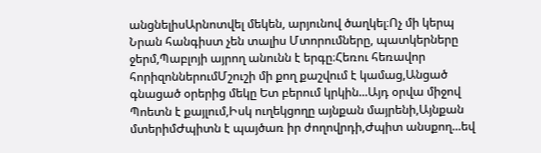անցնելիսԱրնոտվել մեկեն, արյունով ծաղկել։Ոչ մի կերպ Նրան հանգիստ չեն տալիս Մտորումները, պատկերները ջերմ,Պաբլոյի այրող անունն է երգը։Հեռու հեռավոր հորիզոններումՄշուշի մի քող քաշվում է կամաց,Անցած գնացած օրերից մեկը Ետ բերում կրկին...Այդ օրվա միջով Պոետն է քայլում,Իսկ ուղեկցողը այնքան մայրենի,Այնքան մտերիմԺպիտն է պայծառ իր ժողովրդի,Ժպիտ անսքող...եվ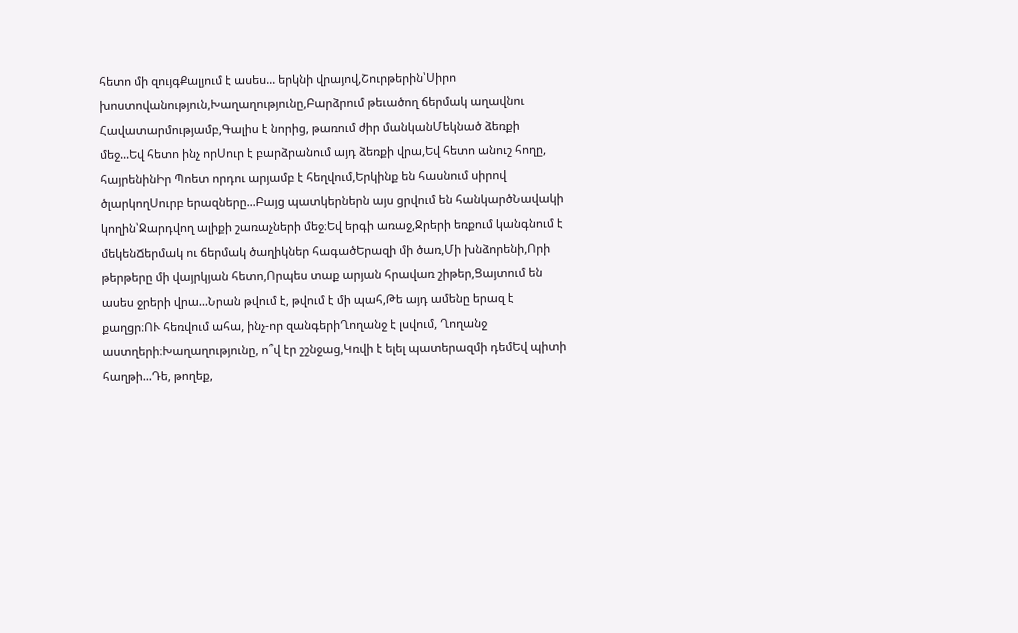հետո մի զույգՔալյում է ասես... երկնի վրայով,Շուրթերին՝Սիրո խոստովանություն,Խաղաղությունը,Բարձրում թեւածող ճերմակ աղավնու Հավատարմությամբ,Գալիս է նորից, թառում ժիր մանկանՄեկնած ձեռքի մեջ...Եվ հետո ինչ որՍուր է բարձրանում այդ ձեռքի վրա,Եվ հետո անուշ հողը, հայրենինԻր Պոետ որդու արյամբ է հեղվում,Երկինք են հասնում սիրով ծլարկողՍուրբ երազները...Բայց պատկերներն այս ցրվում են հանկարծՆավակի կողին՝Ջարդվող ալիքի շառաչների մեջ։Եվ երգի առաջ,Ջրերի եռքում կանգնում է մեկենՃերմակ ու ճերմակ ծաղիկներ հագածԵրազի մի ծառ,Մի խնձորենի,Որի թերթերը մի վայրկյան հետո,Որպես տաք արյան հրավառ շիթեր,Ցայտում են ասես ջրերի վրա...Նրան թվում է, թվում է մի պահ,Թե այդ ամենը երազ է քաղցր։ՈՒ հեռվում ահա, ինչ-որ զանգերիՂողանջ է լսվում, Ղողանջ աստղերի։Խաղաղությունը, ո՞վ էր շշնջաց,Կռվի է ելել պատերազմի դեմԵվ պիտի հաղթի...Դե, թողեք,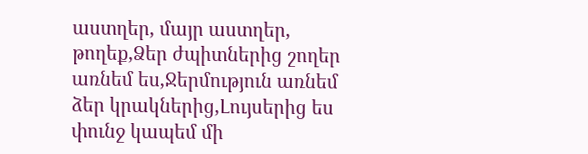աստղեր, մայր աստղեր, թողեք,Ձեր ժպիտներից շողեր առնեմ ես,Ջերմություն առնեմ ձեր կրակներից,Լույսերից ես փունջ կապեմ մի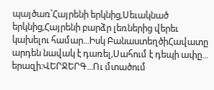պայծառ՝Հայրենի երկնից,Սեւակնած երկնից,Հայրենի բարձր լեռներից վերեւ կախելու համար...Իսկ ԲանաստեղծիՀավատը արդեն նավակ է դառել,Սահում է դեպի ափը... երազի։ՎԵՐՋԵՐԳ...Ու մտածում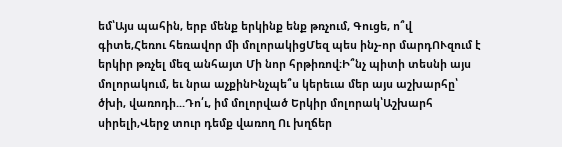եմ՝Այս պահին, երբ մենք երկինք ենք թռչում, Գուցե, ո՞վ գիտե,Հեռու հեռավոր մի մոլորակիցՄեզ պես ինչ-որ մարդՈՒզում է երկիր թռչել մեզ անհայտ Մի նոր հրթիռով։Ի՞նչ պիտի տեսնի այս մոլորակում, եւ նրա աչքինԻնչպե՞ս կերեւա մեր այս աշխարհը՝ ծխի, վառոդի...Դո՛ւ, իմ մոլորված Երկիր մոլորակ՝Աշխարհ սիրելի,Վերջ տուր դեմք վառող Ու խղճեր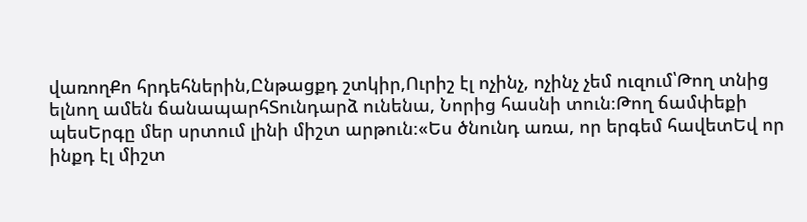վառողՔո հրդեհներին,Ընթացքդ շտկիր,Ուրիշ էլ ոչինչ, ոչինչ չեմ ուզում՝Թող տնից ելնող ամեն ճանապարհՏունդարձ ունենա, Նորից հասնի տուն։Թող ճամփեքի պեսԵրգը մեր սրտում լինի միշտ արթուն։«Ես ծնունդ առա, որ երգեմ հավետԵվ որ ինքդ էլ միշտ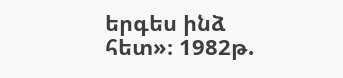երգես ինձ հետ»։ 1982թ.